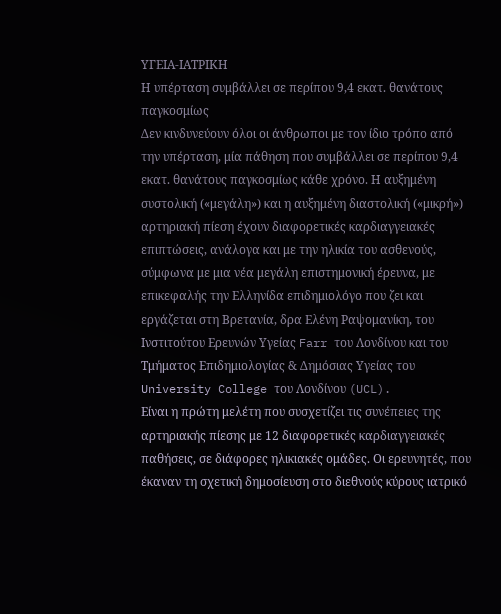ΥΓΕΙΑ-ΙΑΤΡΙΚΗ
Η υπέρταση συμβάλλει σε περίπου 9,4 εκατ. θανάτους παγκοσμίως
Δεν κινδυνεύουν όλοι οι άνθρωποι με τον ίδιο τρόπο από την υπέρταση, μία πάθηση που συμβάλλει σε περίπου 9,4 εκατ. θανάτους παγκοσμίως κάθε χρόνο. Η αυξημένη συστολική («μεγάλη») και η αυξημένη διαστολική («μικρή») αρτηριακή πίεση έχουν διαφορετικές καρδιαγγειακές επιπτώσεις, ανάλογα και με την ηλικία του ασθενούς, σύμφωνα με μια νέα μεγάλη επιστημονική έρευνα, με επικεφαλής την Ελληνίδα επιδημιολόγο που ζει και εργάζεται στη Βρετανία, δρα Ελένη Ραψομανίκη, του Ινστιτούτου Ερευνών Υγείας Farr του Λονδίνου και του Τμήματος Επιδημιολογίας & Δημόσιας Υγείας του University College του Λονδίνου (UCL).
Είναι η πρώτη μελέτη που συσχετίζει τις συνέπειες της αρτηριακής πίεσης με 12 διαφορετικές καρδιαγγειακές παθήσεις, σε διάφορες ηλικιακές ομάδες. Οι ερευνητές, που έκαναν τη σχετική δημοσίευση στο διεθνούς κύρους ιατρικό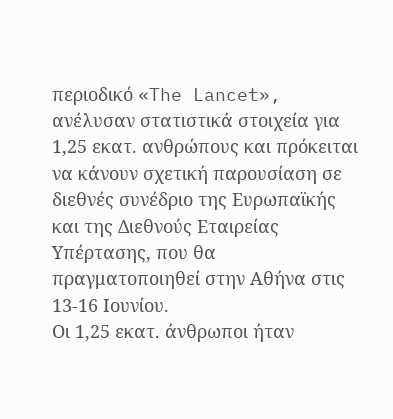περιοδικό «The Lancet», ανέλυσαν στατιστικά στοιχεία για 1,25 εκατ. ανθρώπους και πρόκειται να κάνουν σχετική παρουσίαση σε διεθνές συνέδριο της Ευρωπαϊκής και της Διεθνούς Εταιρείας Υπέρτασης, που θα πραγματοποιηθεί στην Αθήνα στις 13-16 Ιουνίου.
Οι 1,25 εκατ. άνθρωποι ήταν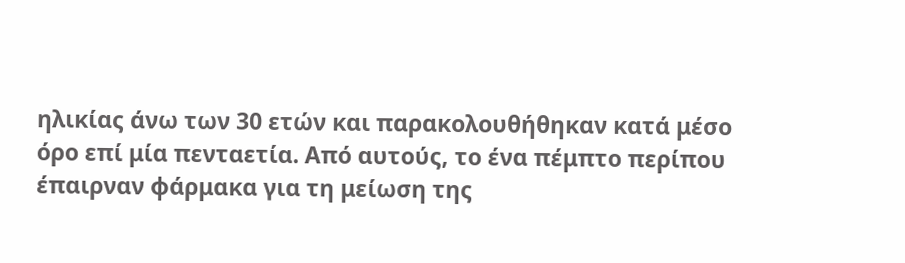ηλικίας άνω των 30 ετών και παρακολουθήθηκαν κατά μέσο όρο επί μία πενταετία. Από αυτούς, το ένα πέμπτο περίπου έπαιρναν φάρμακα για τη μείωση της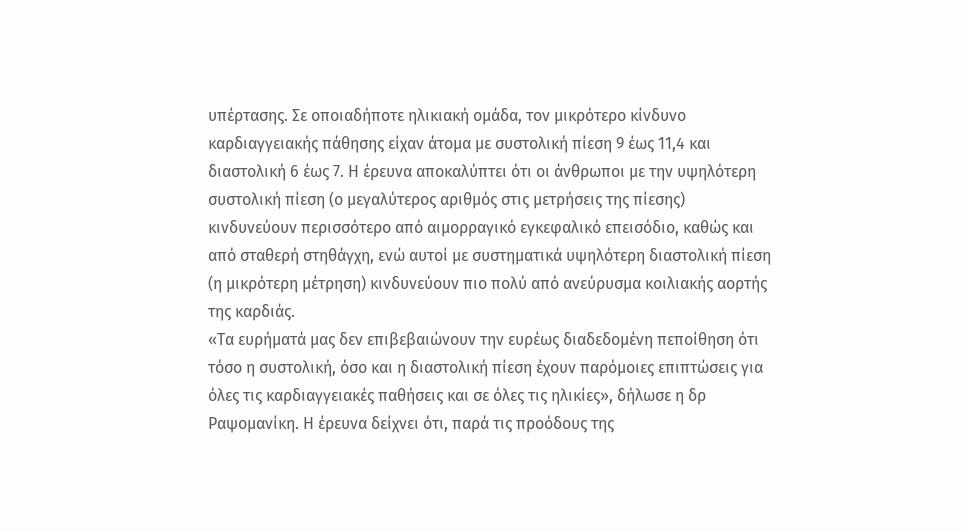υπέρτασης. Σε οποιαδήποτε ηλικιακή ομάδα, τον μικρότερο κίνδυνο καρδιαγγειακής πάθησης είχαν άτομα με συστολική πίεση 9 έως 11,4 και διαστολική 6 έως 7. Η έρευνα αποκαλύπτει ότι οι άνθρωποι με την υψηλότερη συστολική πίεση (ο μεγαλύτερος αριθμός στις μετρήσεις της πίεσης) κινδυνεύουν περισσότερο από αιμορραγικό εγκεφαλικό επεισόδιο, καθώς και από σταθερή στηθάγχη, ενώ αυτοί με συστηματικά υψηλότερη διαστολική πίεση (η μικρότερη μέτρηση) κινδυνεύουν πιο πολύ από ανεύρυσμα κοιλιακής αορτής της καρδιάς.
«Τα ευρήματά μας δεν επιβεβαιώνουν την ευρέως διαδεδομένη πεποίθηση ότι τόσο η συστολική, όσο και η διαστολική πίεση έχουν παρόμοιες επιπτώσεις για όλες τις καρδιαγγειακές παθήσεις και σε όλες τις ηλικίες», δήλωσε η δρ Ραψομανίκη. Η έρευνα δείχνει ότι, παρά τις προόδους της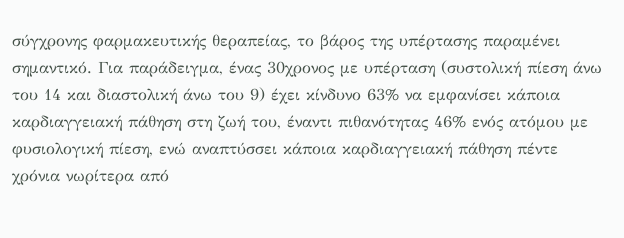σύγχρονης φαρμακευτικής θεραπείας, το βάρος της υπέρτασης παραμένει σημαντικό. Για παράδειγμα, ένας 30χρονος με υπέρταση (συστολική πίεση άνω του 14 και διαστολική άνω του 9) έχει κίνδυνο 63% να εμφανίσει κάποια καρδιαγγειακή πάθηση στη ζωή του, έναντι πιθανότητας 46% ενός ατόμου με φυσιολογική πίεση, ενώ αναπτύσσει κάποια καρδιαγγειακή πάθηση πέντε χρόνια νωρίτερα από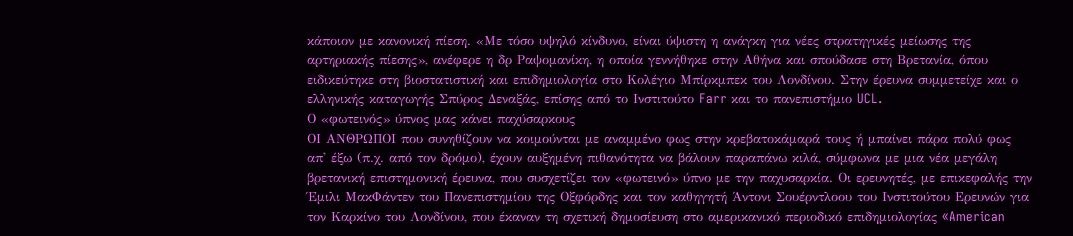κάποιον με κανονική πίεση. «Με τόσο υψηλό κίνδυνο, είναι ύψιστη η ανάγκη για νέες στρατηγικές μείωσης της αρτηριακής πίεσης», ανέφερε η δρ Ραψομανίκη, η οποία γεννήθηκε στην Αθήνα και σπούδασε στη Βρετανία, όπου ειδικεύτηκε στη βιοστατιστική και επιδημιολογία στο Κολέγιο Μπίρκμπεκ του Λονδίνου. Στην έρευνα συμμετείχε και ο ελληνικής καταγωγής Σπύρος Δεναξάς, επίσης από το Ινστιτούτο Farr και το πανεπιστήμιο UCL.
Ο «φωτεινός» ύπνος μας κάνει παχύσαρκους
ΟΙ ΑΝΘΡΩΠΟΙ που συνηθίζουν να κοιμούνται με αναμμένο φως στην κρεβατοκάμαρά τους ή μπαίνει πάρα πολύ φως απ' έξω (π.χ. από τον δρόμο), έχουν αυξημένη πιθανότητα να βάλουν παραπάνω κιλά, σύμφωνα με μια νέα μεγάλη βρετανική επιστημονική έρευνα, που συσχετίζει τον «φωτεινό» ύπνο με την παχυσαρκία. Οι ερευνητές, με επικεφαλής την Έμιλι ΜακΦάντεν του Πανεπιστημίου της Οξφόρδης και τον καθηγητή Άντονι Σουέρντλοου του Ινστιτούτου Ερευνών για τον Καρκίνο του Λονδίνου, που έκαναν τη σχετική δημοσίευση στο αμερικανικό περιοδικό επιδημιολογίας «American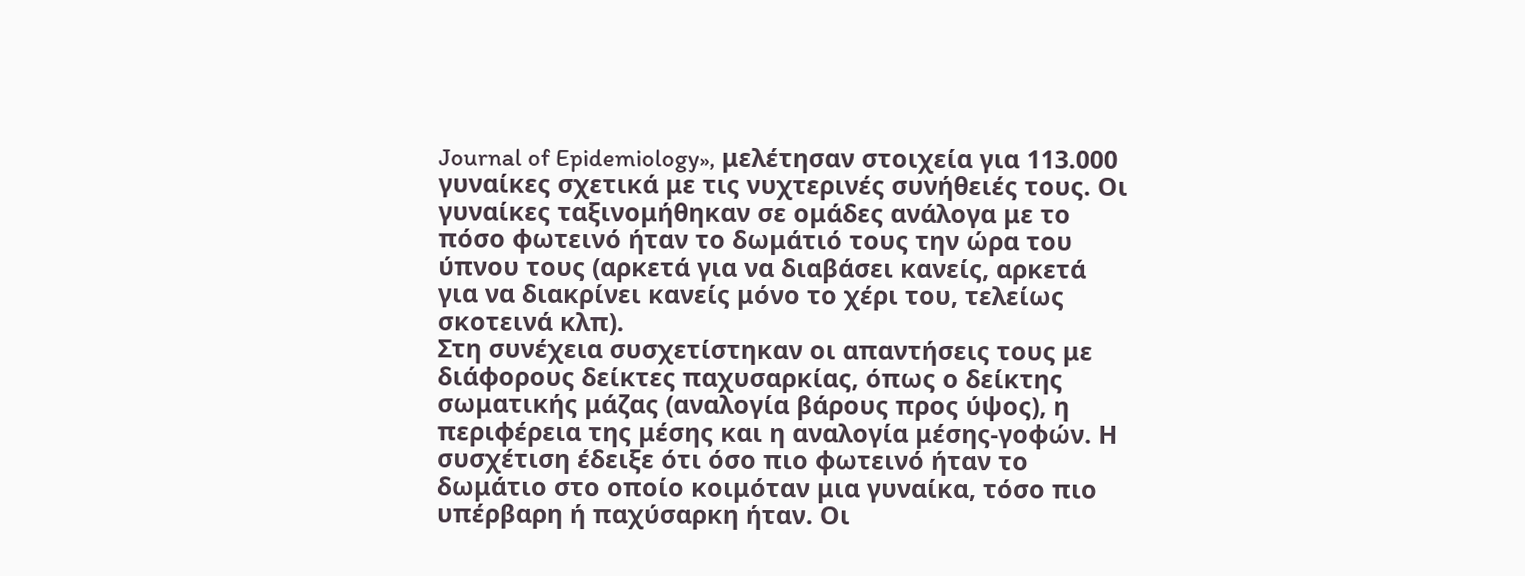Journal of Epidemiology», μελέτησαν στοιχεία για 113.000 γυναίκες σχετικά με τις νυχτερινές συνήθειές τους. Οι γυναίκες ταξινομήθηκαν σε ομάδες ανάλογα με το πόσο φωτεινό ήταν το δωμάτιό τους την ώρα του ύπνου τους (αρκετά για να διαβάσει κανείς, αρκετά για να διακρίνει κανείς μόνο το χέρι του, τελείως σκοτεινά κλπ).
Στη συνέχεια συσχετίστηκαν οι απαντήσεις τους με διάφορους δείκτες παχυσαρκίας, όπως ο δείκτης σωματικής μάζας (αναλογία βάρους προς ύψος), η περιφέρεια της μέσης και η αναλογία μέσης-γοφών. Η συσχέτιση έδειξε ότι όσο πιο φωτεινό ήταν το δωμάτιο στο οποίο κοιμόταν μια γυναίκα, τόσο πιο υπέρβαρη ή παχύσαρκη ήταν. Οι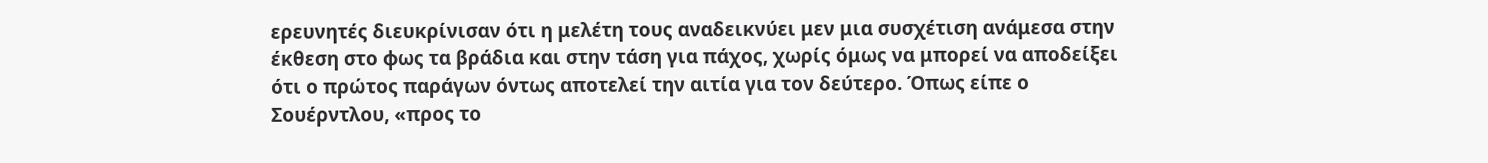ερευνητές διευκρίνισαν ότι η μελέτη τους αναδεικνύει μεν μια συσχέτιση ανάμεσα στην έκθεση στο φως τα βράδια και στην τάση για πάχος, χωρίς όμως να μπορεί να αποδείξει ότι ο πρώτος παράγων όντως αποτελεί την αιτία για τον δεύτερο. Όπως είπε ο Σουέρντλου, «προς το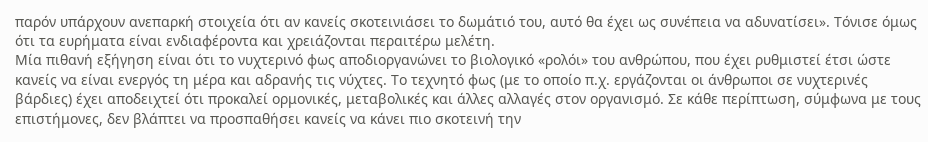παρόν υπάρχουν ανεπαρκή στοιχεία ότι αν κανείς σκοτεινιάσει το δωμάτιό του, αυτό θα έχει ως συνέπεια να αδυνατίσει». Τόνισε όμως ότι τα ευρήματα είναι ενδιαφέροντα και χρειάζονται περαιτέρω μελέτη.
Μία πιθανή εξήγηση είναι ότι το νυχτερινό φως αποδιοργανώνει το βιολογικό «ρολόι» του ανθρώπου, που έχει ρυθμιστεί έτσι ώστε κανείς να είναι ενεργός τη μέρα και αδρανής τις νύχτες. Το τεχνητό φως (με το οποίο π.χ. εργάζονται οι άνθρωποι σε νυχτερινές βάρδιες) έχει αποδειχτεί ότι προκαλεί ορμονικές, μεταβολικές και άλλες αλλαγές στον οργανισμό. Σε κάθε περίπτωση, σύμφωνα με τους επιστήμονες, δεν βλάπτει να προσπαθήσει κανείς να κάνει πιο σκοτεινή την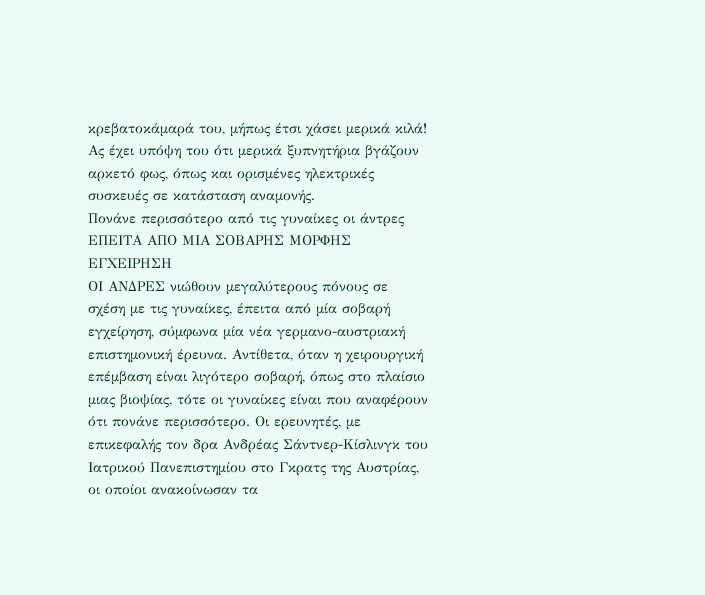κρεβατοκάμαρά του, μήπως έτσι χάσει μερικά κιλά! Ας έχει υπόψη του ότι μερικά ξυπνητήρια βγάζουν αρκετό φως, όπως και ορισμένες ηλεκτρικές συσκευές σε κατάσταση αναμονής.
Πονάνε περισσότερο από τις γυναίκες οι άντρες
ΕΠΕΙΤΑ ΑΠΟ ΜΙΑ ΣΟΒΑΡΗΣ ΜΟΡΦΗΣ ΕΓΧΕΙΡΗΣΗ
ΟΙ ΑΝΔΡΕΣ νιώθουν μεγαλύτερους πόνους σε σχέση με τις γυναίκες, έπειτα από μία σοβαρή εγχείρηση, σύμφωνα μία νέα γερμανο-αυστριακή επιστημονική έρευνα. Αντίθετα, όταν η χειρουργική επέμβαση είναι λιγότερο σοβαρή, όπως στο πλαίσιο μιας βιοψίας, τότε οι γυναίκες είναι που αναφέρουν ότι πονάνε περισσότερο. Οι ερευνητές, με επικεφαλής τον δρα Ανδρέας Σάντνερ-Κίσλινγκ του Ιατρικού Πανεπιστημίου στο Γκρατς της Αυστρίας, οι οποίοι ανακοίνωσαν τα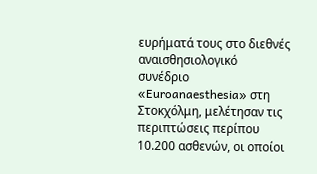ευρήματά τους στο διεθνές αναισθησιολογικό συνέδριο «Euroanaesthesia» στη Στοκχόλμη, μελέτησαν τις περιπτώσεις περίπου 10.200 ασθενών, οι οποίοι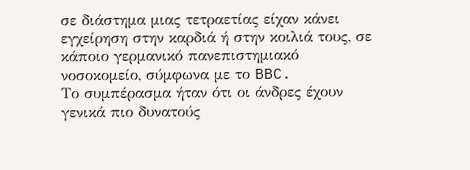σε διάστημα μιας τετραετίας είχαν κάνει εγχείρηση στην καρδιά ή στην κοιλιά τους, σε κάποιο γερμανικό πανεπιστημιακό νοσοκομείο, σύμφωνα με το BBC.
Το συμπέρασμα ήταν ότι οι άνδρες έχουν γενικά πιο δυνατούς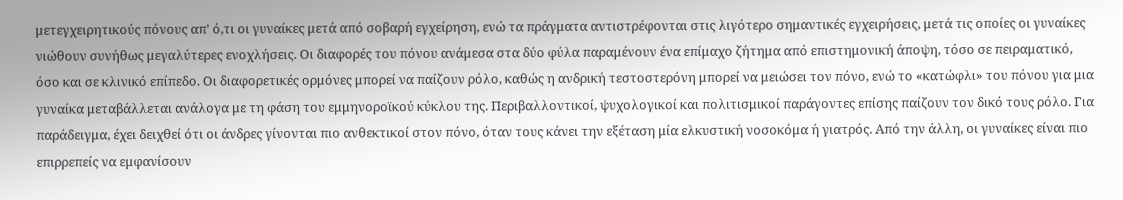μετεγχειρητικούς πόνους απ' ό,τι οι γυναίκες μετά από σοβαρή εγχείρηση, ενώ τα πράγματα αντιστρέφονται στις λιγότερο σημαντικές εγχειρήσεις, μετά τις οποίες οι γυναίκες νιώθουν συνήθως μεγαλύτερες ενοχλήσεις. Οι διαφορές του πόνου ανάμεσα στα δύο φύλα παραμένουν ένα επίμαχο ζήτημα από επιστημονική άποψη, τόσο σε πειραματικό, όσο και σε κλινικό επίπεδο. Οι διαφορετικές ορμόνες μπορεί να παίζουν ρόλο, καθώς η ανδρική τεστοστερόνη μπορεί να μειώσει τον πόνο, ενώ το «κατώφλι» του πόνου για μια γυναίκα μεταβάλλεται ανάλογα με τη φάση του εμμηνοροϊκού κύκλου της. Περιβαλλοντικοί, ψυχολογικοί και πολιτισμικοί παράγοντες επίσης παίζουν τον δικό τους ρόλο. Για παράδειγμα, έχει δειχθεί ότι οι άνδρες γίνονται πιο ανθεκτικοί στον πόνο, όταν τους κάνει την εξέταση μία ελκυστική νοσοκόμα ή γιατρός. Από την άλλη, οι γυναίκες είναι πιο επιρρεπείς να εμφανίσουν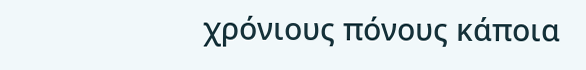χρόνιους πόνους κάποια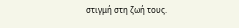στιγμή στη ζωή τους.